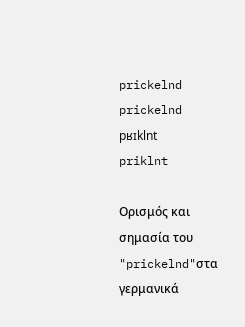prickelnd
prickelnd
pʁɪklnt
priklnt

Ορισμός και σημασία του "prickelnd"στα γερμανικά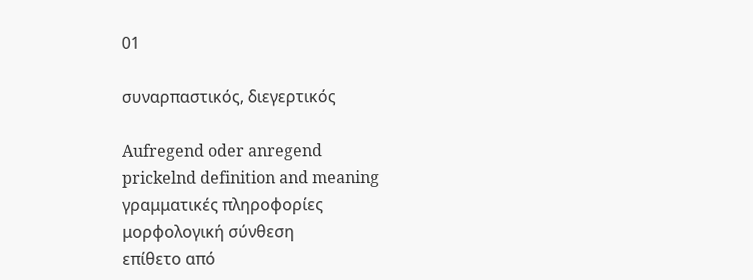01

συναρπαστικός, διεγερτικός

Aufregend oder anregend
prickelnd definition and meaning
γραμματικές πληροφορίες
μορφολογική σύνθεση
επίθετο από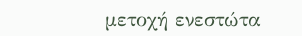μετοχή ενεστώτα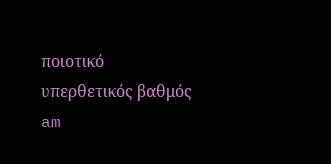ποιοτικό
υπερθετικός βαθμός
am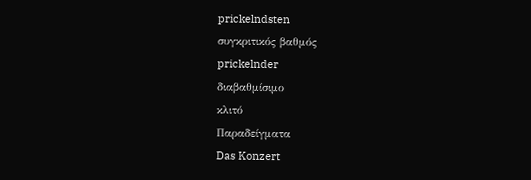prickelndsten
συγκριτικός βαθμός
prickelnder
διαβαθμίσιμο
κλιτό
Παραδείγματα
Das Konzert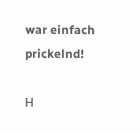war einfach prickelnd!

Η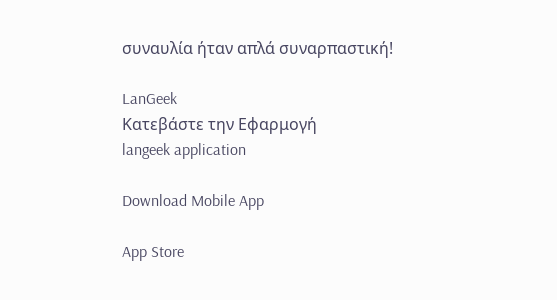συναυλία ήταν απλά συναρπαστική!

LanGeek
Κατεβάστε την Εφαρμογή
langeek application

Download Mobile App

App Store